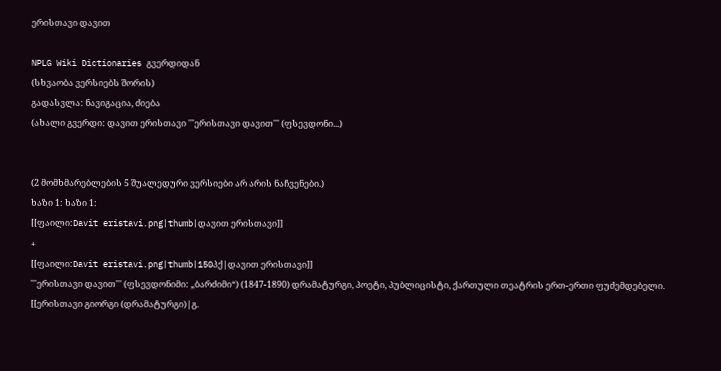ერისთავი დავით

NPLG Wiki Dictionaries გვერდიდან
(სხვაობა ვერსიებს შორის)
გადასვლა: ნავიგაცია, ძიება
(ახალი გვერდი: დავით ერისთავი '''ერისთავი დავით''' (ფსევდონი...)


(2 მომხმარებლების 5 შუალედური ვერსიები არ არის ნაჩვენები.)
ხაზი 1: ხაზი 1:
[[ფაილი:Davit eristavi.png|thumb|დავით ერისთავი]]
+
[[ფაილი:Davit eristavi.png|thumb|150პქ|დავით ერისთავი]]
'''ერისთავი დავით''' (ფსევდონიმი: „ბარძიმი“) (1847-1890) დრამატურგი, პოეტი, პუბლიცისტი, ქართული თეატრის ერთ-ერთი ფუძემდებელი. [[ერისთავი გიორგი (დრამატურგი)|გ.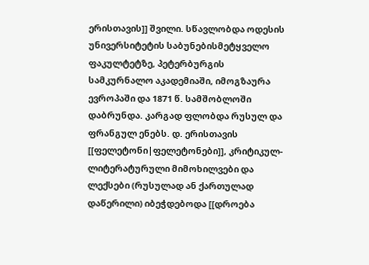ერისთავის]] შვილი. სწავლობდა ოდესის უნივერსიტეტის საბუნებისმეტყველო ფაკულტეტზე, პეტერბურგის სამკურნალო აკადემიაში, იმოგზაურა ევროპაში და 1871 წ. სამშობლოში დაბრუნდა. კარგად ფლობდა რუსულ და ფრანგულ ენებს. დ. ერისთავის [[ფელეტონი|ფელეტონები]], კრიტიკულ-ლიტერატურული მიმოხილვები და ლექსები (რუსულად ან ქართულად დაწერილი) იბეჭდებოდა [[დროება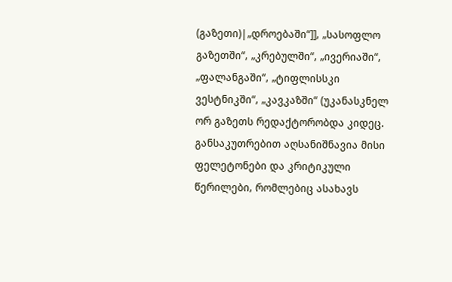(გაზეთი)|„დროებაში“]], „სასოფლო გაზეთში“, „კრებულში“, „ივერიაში“, „ფალანგაში“, „ტიფლისსკი ვესტნიკში“, „კავკაზში“ (უკანასკნელ ორ გაზეთს რედაქტორობდა კიდეც. განსაკუთრებით აღსანიშნავია მისი ფელეტონები და კრიტიკული წერილები, რომლებიც ასახავს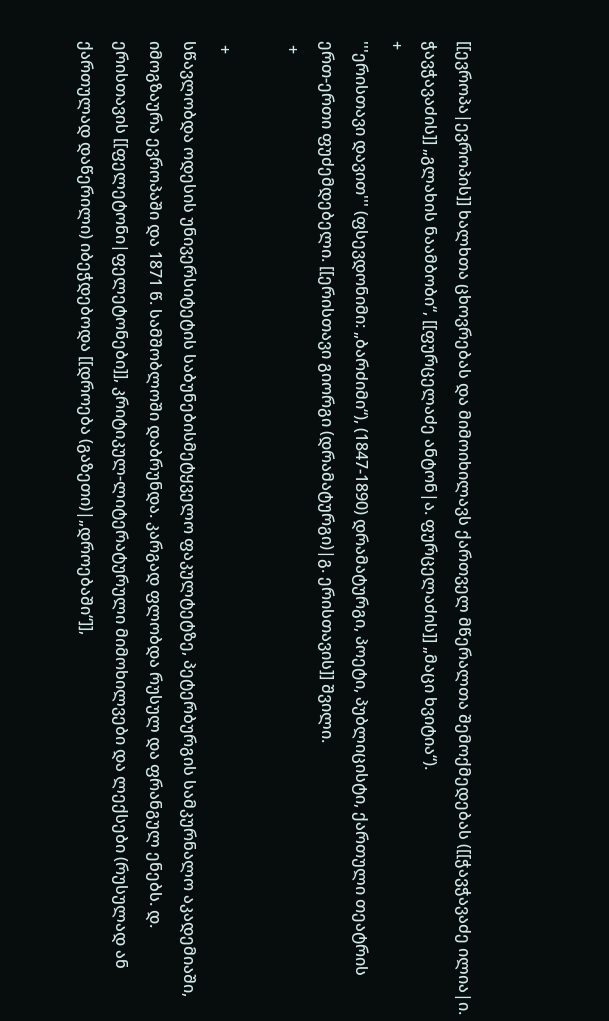[[ევროპა|ევროპის]] ხალხთა ცხოვრებას და მიმოიხილავს ქართველ მწერალთა შემოქმედებას ([[ჭავჭავაძე ილია|ი. ჭავჭავაძის]] „გლახის ნაამბობი“, [[ფურცელაძე ანტონ|ა. ფურცელაძის]] „მაცი ხვიტია“).
+
'''ერისთავი დავით''' (ფსევდონიმი: „ბარძიმი“), (1847-1890) დრამატურგი, პოეტი, პუბლიცისტი, ქართული თეატრის ერთ-ერთი ფუძემდებელი. [[ერისთავი გიორგი (დრამატურგი)|გ. ერისთავის]] შვილი.
 +

 +
სწავლობდა ოდესის უნივერსიტეტის საბუნებისმეტყველო ფაკულტეტზე, პეტერბურგის სამკურნალო აკადემიაში, იმოგზაურა ევროპაში და 1871 წ. სამშობლოში დაბრუნდა. კარგად ფლობდა რუსულ და ფრანგულ ენებს. დ. ერისთავის [[ფელეტონი|ფელეტონები]], კრიტიკულ-ლიტერატურული მიმოხილვები და ლექსები (რუსულად ან ქართულად დაწერილი) იბეჭდებოდა [[დროება (გაზეთი)|„დროებაში“]],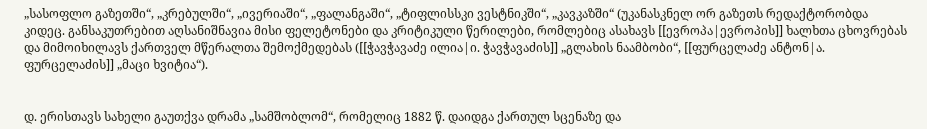„სასოფლო გაზეთში“, „კრებულში“, „ივერიაში“, „ფალანგაში“, „ტიფლისსკი ვესტნიკში“, „კავკაზში“ (უკანასკნელ ორ გაზეთს რედაქტორობდა კიდეც. განსაკუთრებით აღსანიშნავია მისი ფელეტონები და კრიტიკული წერილები, რომლებიც ასახავს [[ევროპა|ევროპის]] ხალხთა ცხოვრებას და მიმოიხილავს ქართველ მწერალთა შემოქმედებას ([[ჭავჭავაძე ილია|ი. ჭავჭავაძის]] „გლახის ნაამბობი“, [[ფურცელაძე ანტონ|ა. ფურცელაძის]] „მაცი ხვიტია“).


დ. ერისთავს სახელი გაუთქვა დრამა „სამშობლომ“, რომელიც 1882 წ. დაიდგა ქართულ სცენაზე და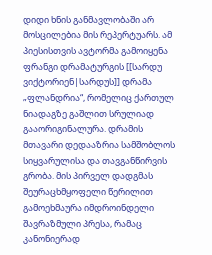დიდი ხნის განმავლობაში არ მოსცილებია მის რეპერტუარს. ამ პიესისთვის ავტორმა გამოიყენა ფრანგი დრამატურგის [[სარდუ ვიქტორიენ|სარდუს]] დრამა „ფლანდრია“, რომელიც ქართულ ნიადაგზე გაშლით სრულიად გააორიგინალურა. დრამის მთავარი დედააზრია სამშობლოს სიყვარულისა და თავგანწირვის გრობა. მის პირველ დადგმას შეურაცხმყოფელი წერილით გამოეხმაურა იმდროინდელი შავრაზმული პრესა, რამაც კანონიერად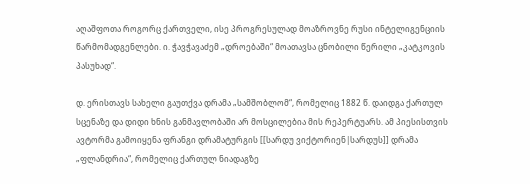აღაშფოთა როგორც ქართველი, ისე პროგრესულად მოაზროვნე რუსი ინტელიგენციის წარმომადგენლები. ი. ჭავჭავაძემ „დროებაში“ მოათავსა ცნობილი წერილი „კატკოვის პასუხად“.

დ. ერისთავს სახელი გაუთქვა დრამა „სამშობლომ“, რომელიც 1882 წ. დაიდგა ქართულ სცენაზე და დიდი ხნის განმავლობაში არ მოსცილებია მის რეპერტუარს. ამ პიესისთვის ავტორმა გამოიყენა ფრანგი დრამატურგის [[სარდუ ვიქტორიენ|სარდუს]] დრამა „ფლანდრია“, რომელიც ქართულ ნიადაგზე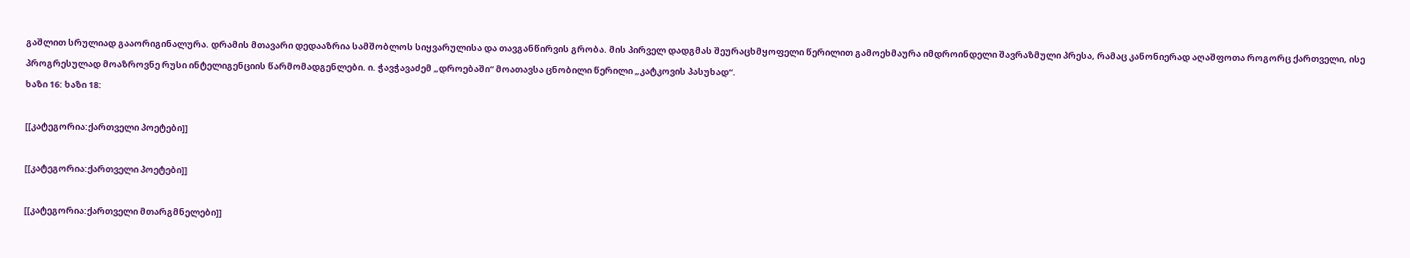გაშლით სრულიად გააორიგინალურა. დრამის მთავარი დედააზრია სამშობლოს სიყვარულისა და თავგანწირვის გრობა. მის პირველ დადგმას შეურაცხმყოფელი წერილით გამოეხმაურა იმდროინდელი შავრაზმული პრესა, რამაც კანონიერად აღაშფოთა როგორც ქართველი, ისე პროგრესულად მოაზროვნე რუსი ინტელიგენციის წარმომადგენლები. ი. ჭავჭავაძემ „დროებაში“ მოათავსა ცნობილი წერილი „კატკოვის პასუხად“.
ხაზი 16: ხაზი 18:

[[კატეგორია:ქართველი პოეტები]]

[[კატეგორია:ქართველი პოეტები]]

[[კატეგორია:ქართველი მთარგმნელები]]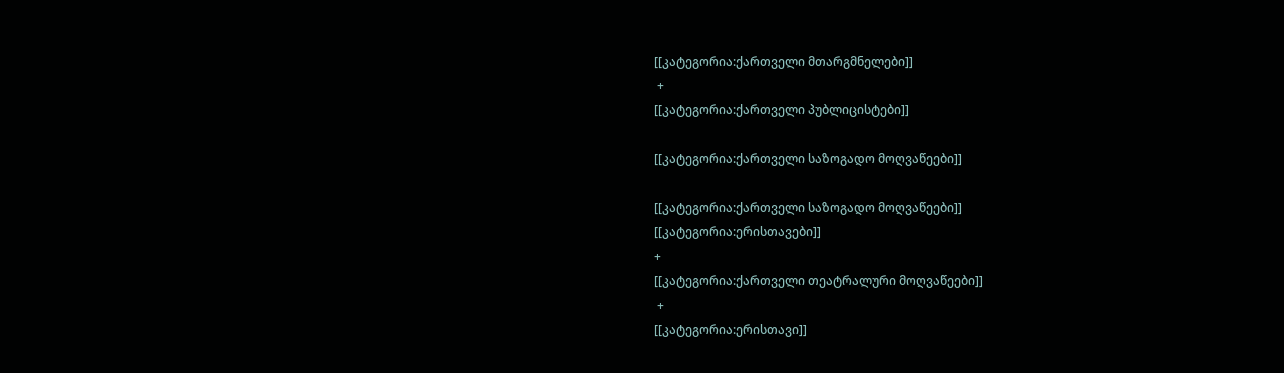[[კატეგორია:ქართველი მთარგმნელები]]
 +
[[კატეგორია:ქართველი პუბლიცისტები]]

[[კატეგორია:ქართველი საზოგადო მოღვაწეები]]

[[კატეგორია:ქართველი საზოგადო მოღვაწეები]]
[[კატეგორია:ერისთავები]]
+
[[კატეგორია:ქართველი თეატრალური მოღვაწეები]]
 +
[[კატეგორია:ერისთავი]]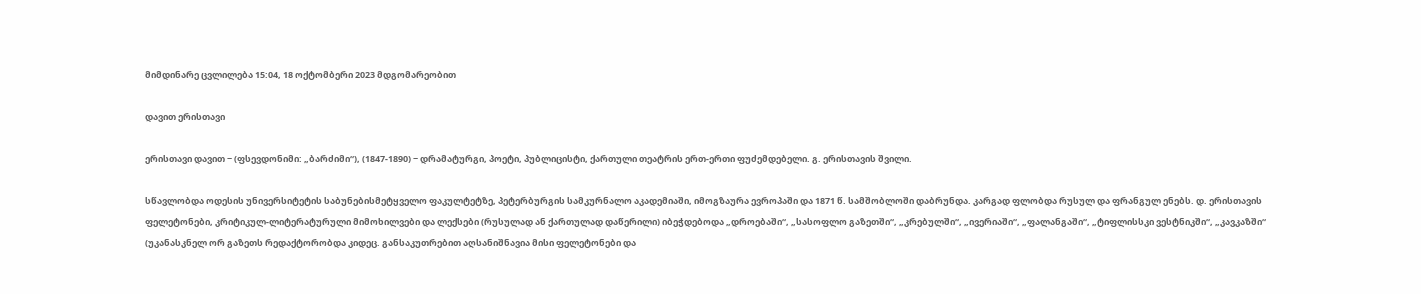მიმდინარე ცვლილება 15:04, 18 ოქტომბერი 2023 მდგომარეობით

დავით ერისთავი

ერისთავი დავით − (ფსევდონიმი: „ბარძიმი“), (1847-1890) − დრამატურგი, პოეტი, პუბლიცისტი, ქართული თეატრის ერთ-ერთი ფუძემდებელი. გ. ერისთავის შვილი.

სწავლობდა ოდესის უნივერსიტეტის საბუნებისმეტყველო ფაკულტეტზე, პეტერბურგის სამკურნალო აკადემიაში, იმოგზაურა ევროპაში და 1871 წ. სამშობლოში დაბრუნდა. კარგად ფლობდა რუსულ და ფრანგულ ენებს. დ. ერისთავის ფელეტონები, კრიტიკულ-ლიტერატურული მიმოხილვები და ლექსები (რუსულად ან ქართულად დაწერილი) იბეჭდებოდა „დროებაში“, „სასოფლო გაზეთში“, „კრებულში“, „ივერიაში“, „ფალანგაში“, „ტიფლისსკი ვესტნიკში“, „კავკაზში“ (უკანასკნელ ორ გაზეთს რედაქტორობდა კიდეც. განსაკუთრებით აღსანიშნავია მისი ფელეტონები და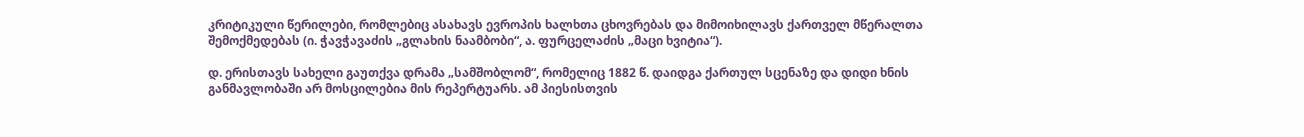კრიტიკული წერილები, რომლებიც ასახავს ევროპის ხალხთა ცხოვრებას და მიმოიხილავს ქართველ მწერალთა შემოქმედებას (ი. ჭავჭავაძის „გლახის ნაამბობი“, ა. ფურცელაძის „მაცი ხვიტია“).

დ. ერისთავს სახელი გაუთქვა დრამა „სამშობლომ“, რომელიც 1882 წ. დაიდგა ქართულ სცენაზე და დიდი ხნის განმავლობაში არ მოსცილებია მის რეპერტუარს. ამ პიესისთვის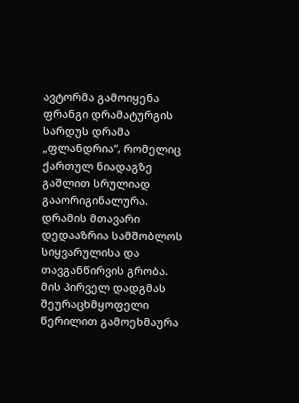ავტორმა გამოიყენა ფრანგი დრამატურგის სარდუს დრამა „ფლანდრია“, რომელიც ქართულ ნიადაგზე გაშლით სრულიად გააორიგინალურა. დრამის მთავარი დედააზრია სამშობლოს სიყვარულისა და თავგანწირვის გრობა. მის პირველ დადგმას შეურაცხმყოფელი წერილით გამოეხმაურა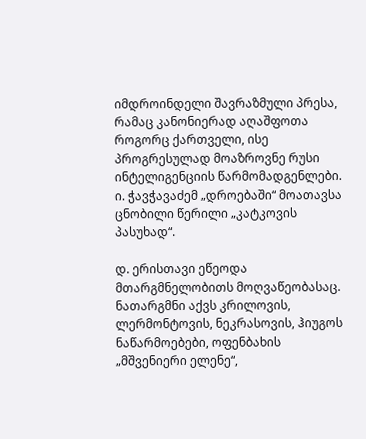იმდროინდელი შავრაზმული პრესა, რამაც კანონიერად აღაშფოთა როგორც ქართველი, ისე პროგრესულად მოაზროვნე რუსი ინტელიგენციის წარმომადგენლები. ი. ჭავჭავაძემ „დროებაში“ მოათავსა ცნობილი წერილი „კატკოვის პასუხად“.

დ. ერისთავი ეწეოდა მთარგმნელობითს მოღვაწეობასაც. ნათარგმნი აქვს კრილოვის, ლერმონტოვის, ნეკრასოვის, ჰიუგოს ნაწარმოებები, ოფენბახის „მშვენიერი ელენე“,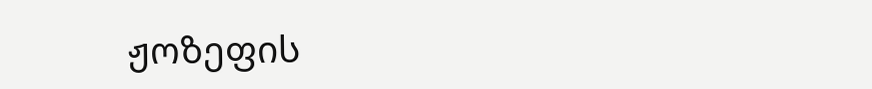ჟოზეფის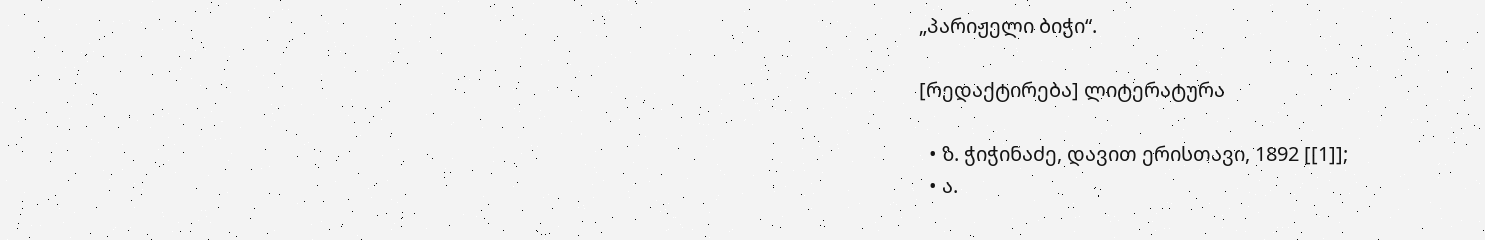„პარიჟელი ბიჭი“.

[რედაქტირება] ლიტერატურა

  • ზ. ჭიჭინაძე, დავით ერისთავი, 1892 [[1]];
  • ა.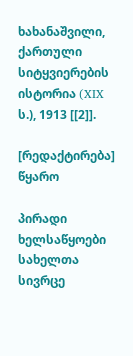ხახანაშვილი, ქართული სიტყვიერების ისტორია (XIX ს.), 1913 [[2]].

[რედაქტირება] წყარო

პირადი ხელსაწყოები
სახელთა სივრცე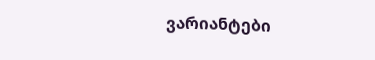ვარიანტები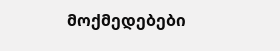მოქმედებები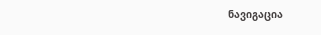ნავიგაცია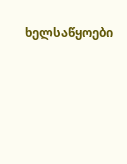ხელსაწყოები